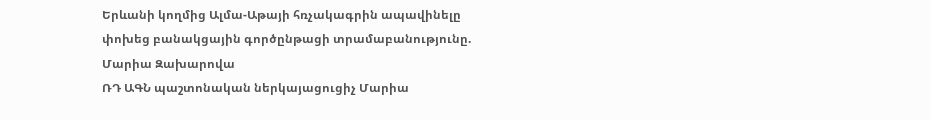Երևանի կողմից Ալմա-Աթայի հռչակագրին ապավինելը փոխեց բանակցային գործընթացի տրամաբանությունը. Մարիա Զախարովա
ՌԴ ԱԳՆ պաշտոնական ներկայացուցիչ Մարիա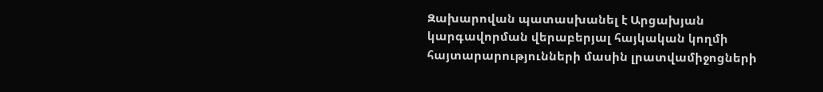Զախարովան պատասխանել է Արցախյան կարգավորման վերաբերյալ հայկական կողմի հայտարարությունների մասին լրատվամիջոցների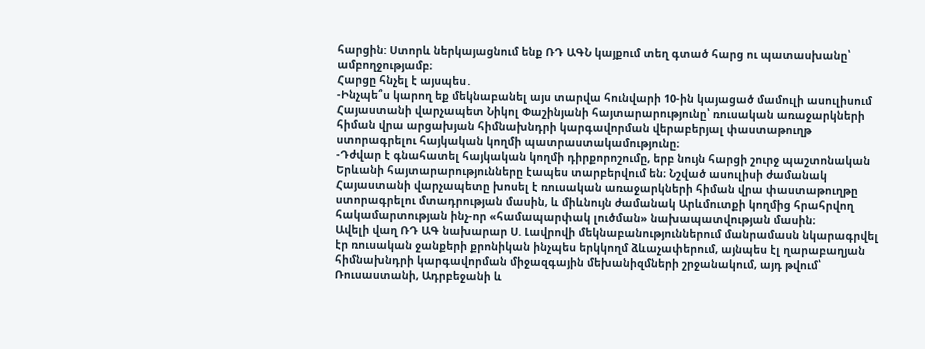հարցին: Ստորև ներկայացնում ենք ՌԴ ԱԳՆ կայքում տեղ գտած հարց ու պատասխանը՝ ամբողջությամբ։
Հարցը հնչել է այսպես․
-Ինչպե՞ս կարող եք մեկնաբանել այս տարվա հունվարի 10-ին կայացած մամուլի ասուլիսում Հայաստանի վարչապետ Նիկոլ Փաշինյանի հայտարարությունը՝ ռուսական առաջարկների հիման վրա արցախյան հիմնախնդրի կարգավորման վերաբերյալ փաստաթուղթ ստորագրելու հայկական կողմի պատրաստակամությունը։
-Դժվար է գնահատել հայկական կողմի դիրքորոշումը, երբ նույն հարցի շուրջ պաշտոնական Երևանի հայտարարությունները էապես տարբերվում են։ Նշված ասուլիսի ժամանակ Հայաստանի վարչապետը խոսել է ռուսական առաջարկների հիման վրա փաստաթուղթը ստորագրելու մտադրության մասին, և միևնույն ժամանակ Արևմուտքի կողմից հրահրվող հակամարտության ինչ-որ «համապարփակ լուծման» նախապատվության մասին։
Ավելի վաղ ՌԴ ԱԳ նախարար Ս. Լավրովի մեկնաբանություններում մանրամասն նկարագրվել էր ռուսական ջանքերի քրոնիկան ինչպես երկկողմ ձևաչափերում, այնպես էլ ղարաբաղյան հիմնախնդրի կարգավորման միջազգային մեխանիզմների շրջանակում, այդ թվում՝ Ռուսաստանի, Ադրբեջանի և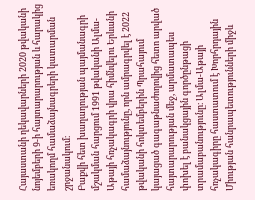Հայաստանի ղեկավարների 2020 թվականի նոյեմբերի 9-ի հայտարարության և հարակից եռակողմ համաձայնագրերի կատարման շրջանակում։
Բաքվի հետ խաղաղության պայմանագրի մշակման հարցում 1991 թվականի Ալմա-Աթայի հռչակագրի վրա հիմնվելու Երևանի համաձայնությունը, որն ամրագրվել է 2022 թվականի հոկտեմբերին Պրահայում կայացած գագաթնաժողովից հետո արված հայտարարության մեջ, արմատապես փոխել է բանակցային գործընթացի տրամաբանությունը։ Ալմա-Աթայի հռչակագիրը հաստատում է Խորհրդային Միության հանրապետությունների միջև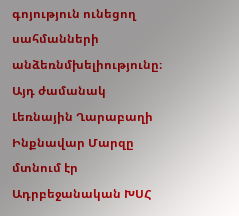գոյություն ունեցող սահմանների անձեռնմխելիությունը։ Այդ ժամանակ Լեռնային Ղարաբաղի Ինքնավար Մարզը մտնում էր Ադրբեջանական ԽՍՀ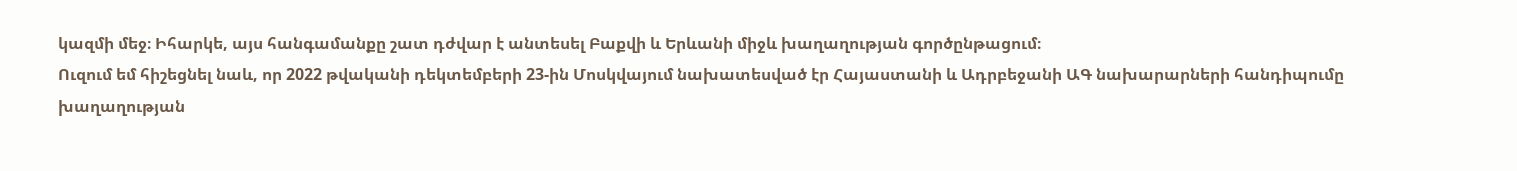կազմի մեջ։ Իհարկե, այս հանգամանքը շատ դժվար է անտեսել Բաքվի և Երևանի միջև խաղաղության գործընթացում։
Ուզում եմ հիշեցնել նաև, որ 2022 թվականի դեկտեմբերի 23-ին Մոսկվայում նախատեսված էր Հայաստանի և Ադրբեջանի ԱԳ նախարարների հանդիպումը խաղաղության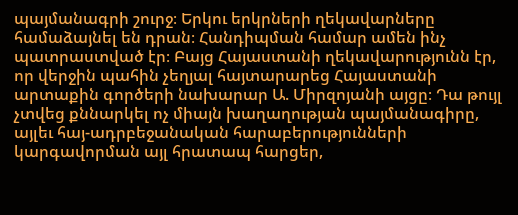պայմանագրի շուրջ։ Երկու երկրների ղեկավարները համաձայնել են դրան։ Հանդիպման համար ամեն ինչ պատրաստված էր։ Բայց Հայաստանի ղեկավարությունն էր, որ վերջին պահին չեղյալ հայտարարեց Հայաստանի արտաքին գործերի նախարար Ա. Միրզոյանի այցը։ Դա թույլ չտվեց քննարկել ոչ միայն խաղաղության պայմանագիրը, այլեւ հայ-ադրբեջանական հարաբերությունների կարգավորման այլ հրատապ հարցեր,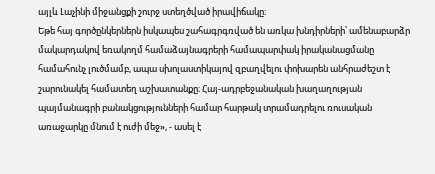այլև Լաչինի միջանցքի շուրջ ստեղծված իրավիճակը։
Եթե հայ գործընկերներն իսկապես շահագրգռված են առկա խնդիրների՝ ամենաբարձր մակարդակով եռակողմ համաձայնագրերի համապարփակ իրականացմանը համահունչ լուծմամբ, ապա սխոլաստիկայով զբաղվելու փոխարեն անհրաժեշտ է շարունակել համատեղ աշխատանքը։ Հայ-ադրբեջանական խաղաղության պայմանագրի բանակցությունների համար հարթակ տրամադրելու ռուսական առաջարկը մնում է ուժի մեջ», - ասել է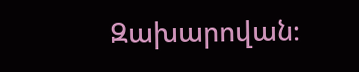Զախարովան։